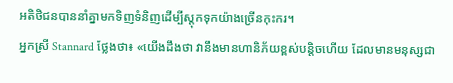អតិថិជនបាននាំគ្នាមកទិញទំនិញដើម្បីស្តុកទុកយ៉ាងច្រើនកុះករ។
អ្នកស្រី Stannard ថ្លែងថា៖ «យើងដឹងថា វានឹងមានហានិភ័យខ្ពស់បន្តិចហើយ ដែលមានមនុស្សជា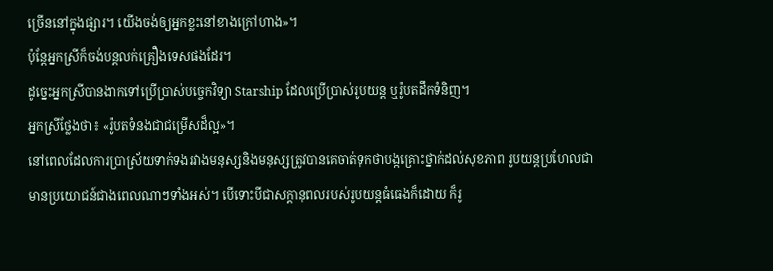ច្រើននៅក្នុងផ្សារ។ យើងចង់ឲ្យអ្នកខ្លះនៅខាងក្រៅហាង»។
ប៉ុន្តែអ្នកស្រីក៏ចង់បន្តលក់គ្រឿងទេសផងដែរ។
ដូច្នេះអ្នកស្រីបានងាកទៅប្រើប្រាស់បច្ចេកវិទ្យា Starship ដែលប្រើប្រាស់រូបយន្ត ឬរ៉ូបតដឹកទំនិញ។
អ្នកស្រីថ្លែងថា៖ «រ៉ូបតទំនងជាជម្រើសដ៏ល្អ»។
នៅពេលដែលការប្រាស្រ័យទាក់ទងរវាងមនុស្សនិងមនុស្សត្រូវបានគេចាត់ទុកថាបង្កគ្រោះថ្នាក់ដល់សុខភាព រូបយន្តប្រហែលជាមានប្រយោជន៍ជាងពេលណាៗទាំងអស់។ បើទោះបីជាសក្តានុពលរបស់រូបយន្តធំធេងក៏ដោយ ក៏រូ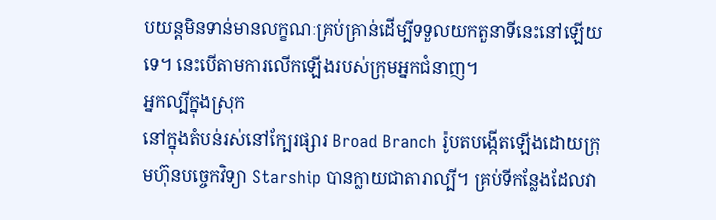បយន្តមិនទាន់មានលក្ខណៈគ្រប់គ្រាន់ដើម្បីទទួលយកតួនាទីនេះនៅឡើយទេ។ នេះបើតាមការលើកឡើងរបស់ក្រុមអ្នកជំនាញ។
អ្នកល្បីក្នុងស្រុក
នៅក្នុងតំបន់រស់នៅក្បែរផ្សារ Broad Branch រ៉ូបតបង្កើតឡើងដោយក្រុមហ៊ុនបច្ចេកវិទ្យា Starship បានក្លាយជាតារាល្បី។ គ្រប់ទីកន្លែងដែលវា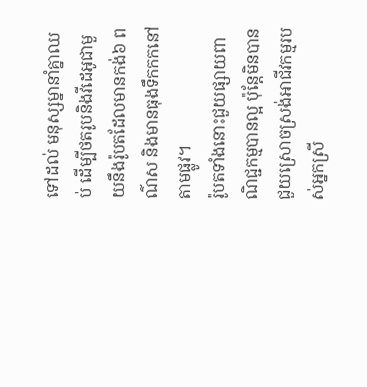ទៅដល់ មនុស្សម្នានាំគ្នាឈប់ ដើម្បីថតរូបនិងវីដេអូជាមួយនឹងរ៉ូបតដែលមានកង់៦ ពណ៌ស និងមានធុងទឹកកកនៅតាមផ្លូវ។
រ៉ូបតទាំងនោះជួយផ្សាយពាណិជ្ជកម្មបានល្អ ប៉ុន្តែមិនបានជួយស្រោចស្រង់អាជីវកម្មរបស់អ្នកស្រី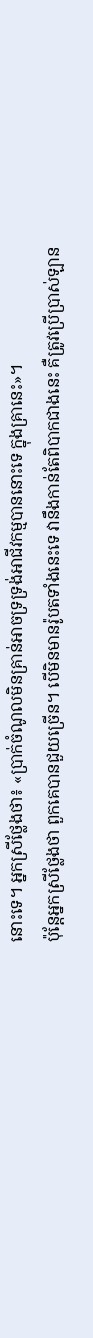នោះទេ។ អ្នកស្រីថ្លែងថា៖ «ប្រាក់ចំណូលមិនគ្រាន់អាចទ្រទ្រង់អាជីវកម្មបាននោះទេ ក្នុងគ្រានេះ»។
ប៉ុន្តែអ្នកស្រីថ្លែងថា ពួកគេបានជួយច្រើន។ បើមិនមានរ៉ូបតទាំងនេះទេ វានឹងកាន់តែពិបាកជាងនេះ គឺត្រូវប្រើប្រាស់ឡាន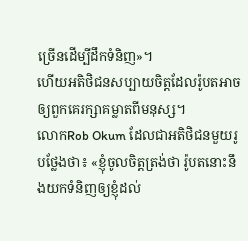ច្រើនដើម្បីដឹកទំនិញ»។
ហើយអតិថិជនសប្បាយចិត្តដែលរ៉ូបតអាចឲ្យពួកគេរក្សាគម្លាតពីមនុស្ស។
លោកRob Okum ដែលជាអតិថិជនមួយរូបថ្លែងថា៖ «ខ្ញុំចូលចិត្តត្រង់ថា រ៉ូបតនោះនឹងយកទំនិញឲ្យខ្ញុំដល់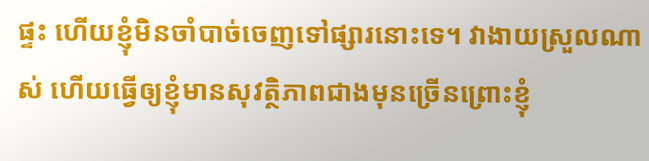ផ្ទះ ហើយខ្ញុំមិនចាំបាច់ចេញទៅផ្សារនោះទេ។ វាងាយស្រួលណាស់ ហើយធ្វើឲ្យខ្ញុំមានសុវត្ថិភាពជាងមុនច្រើនព្រោះខ្ញុំ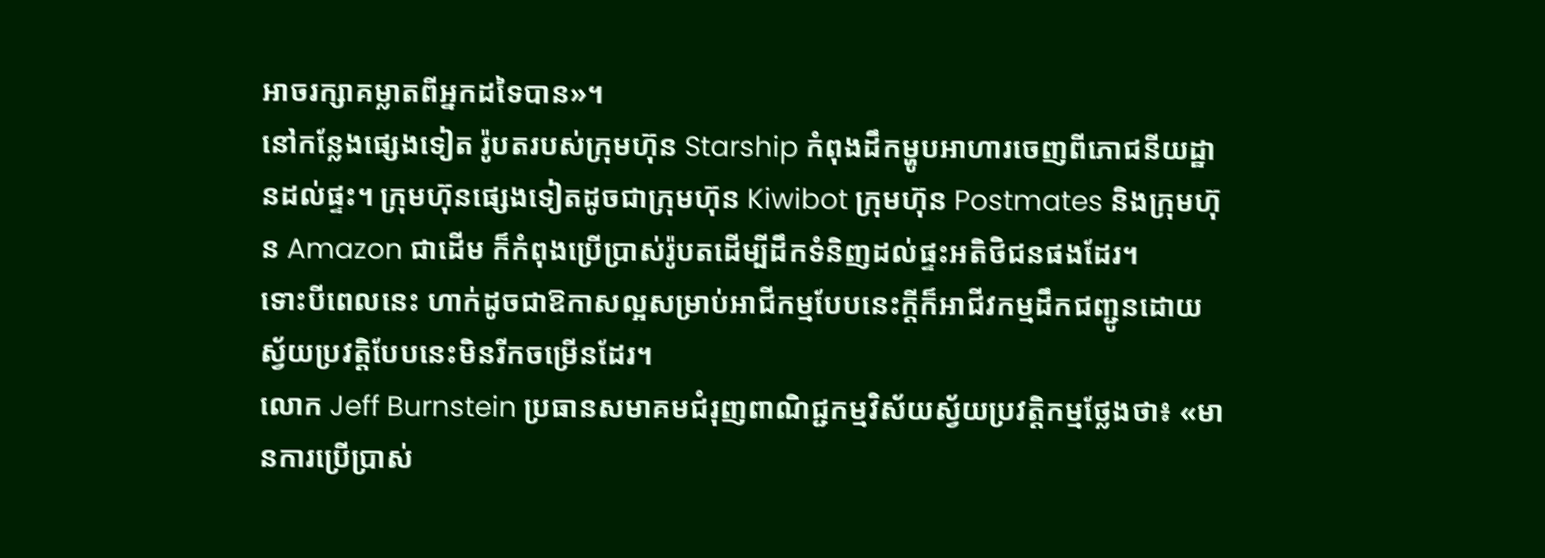អាចរក្សាគម្លាតពីអ្នកដទៃបាន»។
នៅកន្លែងផ្សេងទៀត រ៉ូបតរបស់ក្រុមហ៊ុន Starship កំពុងដឹកម្ហូបអាហារចេញពីភោជនីយដ្ឋានដល់ផ្ទះ។ ក្រុមហ៊ុនផ្សេងទៀតដូចជាក្រុមហ៊ុន Kiwibot ក្រុមហ៊ុន Postmates និងក្រុមហ៊ុន Amazon ជាដើម ក៏កំពុងប្រើប្រាស់រ៉ូបតដើម្បីដឹកទំនិញដល់ផ្ទះអតិថិជនផងដែរ។
ទោះបីពេលនេះ ហាក់ដូចជាឱកាសល្អសម្រាប់អាជីកម្មបែបនេះក្តីក៏អាជីវកម្មដឹកជញ្ជូនដោយស្វ័យប្រវត្តិបែបនេះមិនរីកចម្រើនដែរ។
លោក Jeff Burnstein ប្រធានសមាគមជំរុញពាណិជ្ជកម្មវិស័យស្វ័យប្រវត្តិកម្មថ្លែងថា៖ «មានការប្រើប្រាស់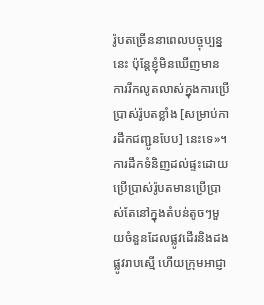រ៉ូបតច្រើននាពេលបច្ចុប្បន្ននេះ ប៉ុន្តែខ្ញុំមិនឃើញមានការរីកលូតលាស់ក្នុងការប្រើប្រាស់រ៉ូបតខ្លាំង [សម្រាប់ការដឹកជញ្ជូនបែប] នេះទេ»។
ការដឹកទំនិញដល់ផ្ទះដោយប្រើប្រាស់រ៉ូបតមានប្រើប្រាស់តែនៅក្នុងតំបន់តូចៗមួយចំនួនដែលផ្លូវដើរនិងដងផ្លូវរាបស្មើ ហើយក្រុមអាជ្ញា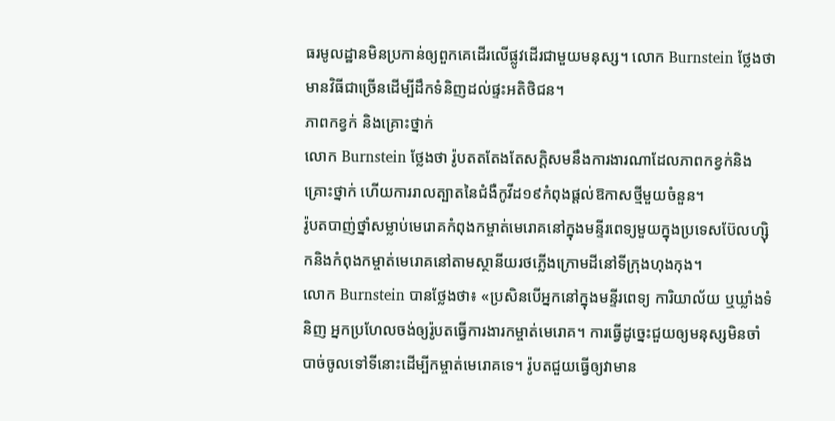ធរមូលដ្ឋានមិនប្រកាន់ឲ្យពួកគេដើរលើផ្លូវដើរជាមួយមនុស្ស។ លោក Burnstein ថ្លែងថា មានវិធីជាច្រើនដើម្បីដឹកទំនិញដល់ផ្ទះអតិថិជន។
ភាពកខ្វក់ និងគ្រោះថ្នាក់
លោក Burnstein ថ្លែងថា រ៉ូបតតតែងតែសក្តិសមនឹងការងារណាដែលភាពកខ្វក់និងគ្រោះថ្នាក់ ហើយការរាលត្បាតនៃជំងឺកូវីដ១៩កំពុងផ្តល់ឱកាសថ្មីមួយចំនួន។
រ៉ូបតបាញ់ថ្នាំសម្លាប់មេរោគកំពុងកម្ចាត់មេរោគនៅក្នុងមន្ទីរពេទ្យមួយក្នុងប្រទេសប៊ែលហ្ស៊ិកនិងកំពុងកម្ចាត់មេរោគនៅតាមស្ថានីយរថភ្លើងក្រោមដីនៅទីក្រុងហុងកុង។
លោក Burnstein បានថ្លែងថា៖ «ប្រសិនបើអ្នកនៅក្នុងមន្ទីរពេទ្យ ការិយាល័យ ឬឃ្លាំងទំនិញ អ្នកប្រហែលចង់ឲ្យរ៉ូបតធ្វើការងារកម្ចាត់មេរោគ។ ការធ្វើដូច្នេះជួយឲ្យមនុស្សមិនចាំបាច់ចូលទៅទីនោះដើម្បីកម្ចាត់មេរោគទេ។ រ៉ូបតជួយធ្វើឲ្យវាមាន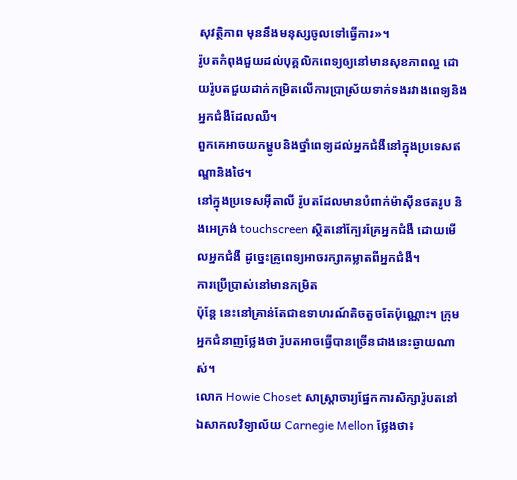សុវត្ថិភាព មុននឹងមនុស្សចូលទៅធ្វើការ»។
រ៉ូបតកំពុងជួយដល់បុគ្គលិកពេទ្យឲ្យនៅមានសុខភាពល្អ ដោយរ៉ូបតជួយដាក់កម្រិតលើការប្រាស្រ័យទាក់ទងរវាងពេទ្យនិងអ្នកជំងឺដែលឈឺ។
ពួកគេអាចយកម្ហូបនិងថ្នាំពេទ្យដល់អ្នកជំងឺនៅក្នុងប្រទេសឥណ្ឌានិងថៃ។
នៅក្នុងប្រទេសអ៊ីតាលី រ៉ូបតដែលមានបំពាក់ម៉ាស៊ីនថតរូប និងអេក្រង់ touchscreen ស្ថិតនៅក្បែរគ្រែអ្នកជំងឺ ដោយមើលអ្នកជំងឺ ដូច្នេះគ្រូពេទ្យអាចរក្សាគម្លាតពីអ្នកជំងឺ។
ការប្រើប្រាស់នៅមានកម្រិត
ប៉ុន្តែ នេះនៅគ្រាន់តែជាឧទាហរណ៍តិចតួចតែប៉ុណ្ណោះ។ ក្រុមអ្នកជំនាញថ្លែងថា រ៉ូបតអាចធ្វើបានច្រើនជាងនេះឆ្ងាយណាស់។
លោក Howie Choset សាស្ត្រាចារ្យផ្នែកការសិក្សារ៉ូបតនៅឯសាកលវិទ្យាល័យ Carnegie Mellon ថ្លែងថា៖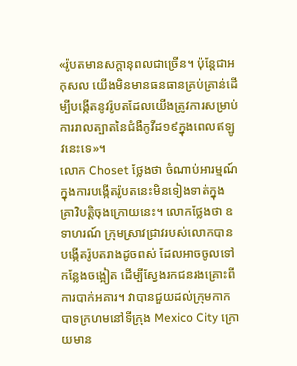«រ៉ូបតមានសក្តានុពលជាច្រើន។ ប៉ុន្តែជាអកុសល យើងមិនមានធនធានគ្រប់គ្រាន់ដើម្បីបង្កើតនូវរ៉ូបតដែលយើងត្រូវការសម្រាប់ការរាលត្បាតនៃជំងឺកូវីដ១៩ក្នុងពេលឥឡូវនេះទេ»។
លោក Choset ថ្លែងថា ចំណាប់អារម្មណ៍ក្នុងការបង្កើតរ៉ូបតនេះមិនទៀងទាត់ក្នុងគ្រាវិបត្តិចុងក្រោយនេះ។ លោកថ្លែងថា ឧទាហរណ៍ ក្រុមស្រាវជ្រាវរបស់លោកបានបង្កើតរ៉ូបតរាងដូចពស់ ដែលអាចចូលទៅកន្លែងចង្អៀត ដើម្បីស្វែងរកជនរងគ្រោះពីការបាក់អគារ។ វាបានជួយដល់ក្រុមកាកបាទក្រហមនៅទីក្រុង Mexico City ក្រោយមាន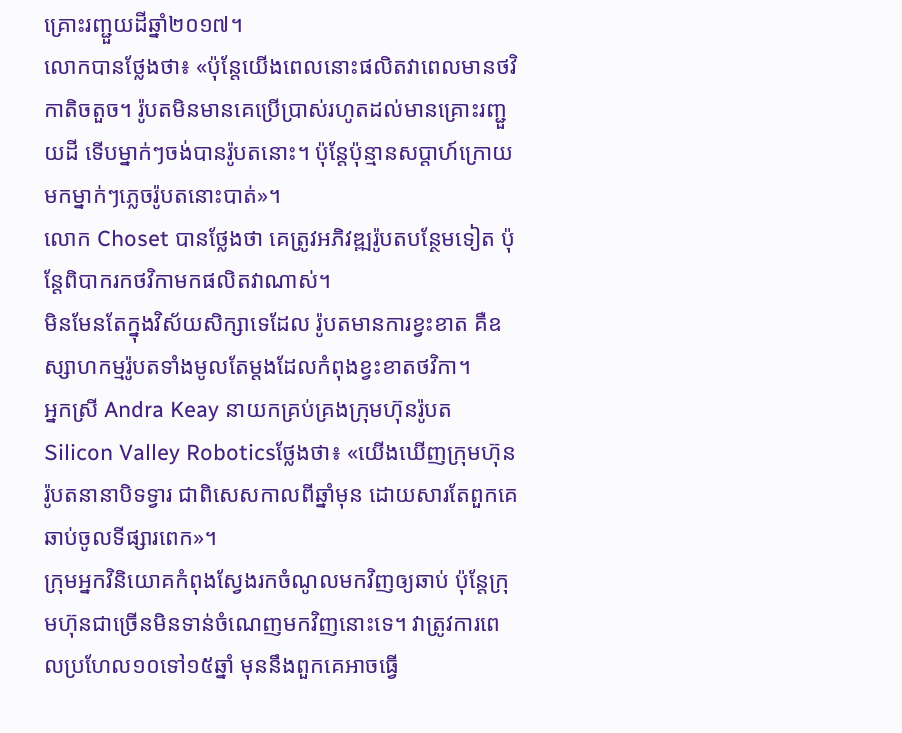គ្រោះរញ្ជួយដីឆ្នាំ២០១៧។
លោកបានថ្លែងថា៖ «ប៉ុន្តែយើងពេលនោះផលិតវាពេលមានថវិកាតិចតួច។ រ៉ូបតមិនមានគេប្រើប្រាស់រហូតដល់មានគ្រោះរញ្ជួយដី ទើបម្នាក់ៗចង់បានរ៉ូបតនោះ។ ប៉ុន្តែប៉ុន្មានសប្តាហ៍ក្រោយមកម្នាក់ៗភ្លេចរ៉ូបតនោះបាត់»។
លោក Choset បានថ្លែងថា គេត្រូវអភិវឌ្ឍរ៉ូបតបន្ថែមទៀត ប៉ុន្តែពិបាករកថវិកាមកផលិតវាណាស់។
មិនមែនតែក្នុងវិស័យសិក្សាទេដែល រ៉ូបតមានការខ្វះខាត គឺឧស្សាហកម្មរ៉ូបតទាំងមូលតែម្តងដែលកំពុងខ្វះខាតថវិកា។
អ្នកស្រី Andra Keay នាយកគ្រប់គ្រងក្រុមហ៊ុនរ៉ូបតSilicon Valley Roboticsថ្លែងថា៖ «យើងឃើញក្រុមហ៊ុនរ៉ូបតនានាបិទទ្វារ ជាពិសេសកាលពីឆ្នាំមុន ដោយសារតែពួកគេឆាប់ចូលទីផ្សារពេក»។
ក្រុមអ្នកវិនិយោគកំពុងស្វែងរកចំណូលមកវិញឲ្យឆាប់ ប៉ុន្តែក្រុមហ៊ុនជាច្រើនមិនទាន់ចំណេញមកវិញនោះទេ។ វាត្រូវការពេលប្រហែល១០ទៅ១៥ឆ្នាំ មុននឹងពួកគេអាចធ្វើ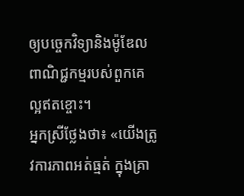ឲ្យបច្ចេកវិទ្យានិងម៉ូឌែលពាណិជ្ជកម្មរបស់ពួកគេល្អឥតខ្ចោះ។
អ្នកស្រីថ្លែងថា៖ «យើងត្រូវការភាពអត់ធ្មត់ ក្នុងគ្រា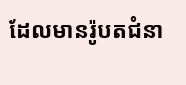ដែលមានរ៉ូបតជំនា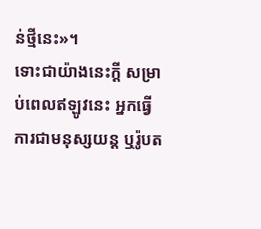ន់ថ្មីនេះ»។
ទោះជាយ៉ាងនេះក្តី សម្រាប់ពេលឥឡូវនេះ អ្នកធ្វើការជាមនុស្សយន្ត ឬរ៉ូបត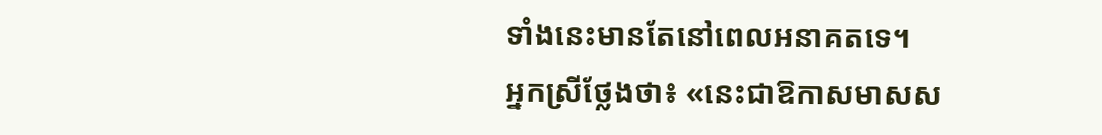ទាំងនេះមានតែនៅពេលអនាគតទេ។
អ្នកស្រីថ្លែងថា៖ «នេះជាឱកាសមាសស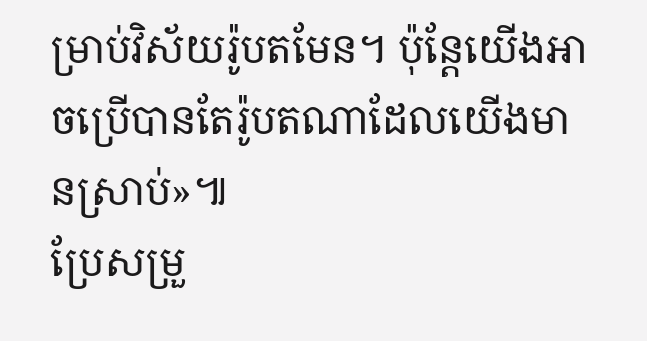ម្រាប់វិស័យរ៉ូបតមែន។ ប៉ុន្តែយើងអាចប្រើបានតែរ៉ូបតណាដែលយើងមានស្រាប់»៕
ប្រែសម្រួ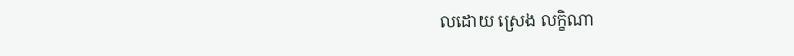លដោយ ស្រេង លក្ខិណា